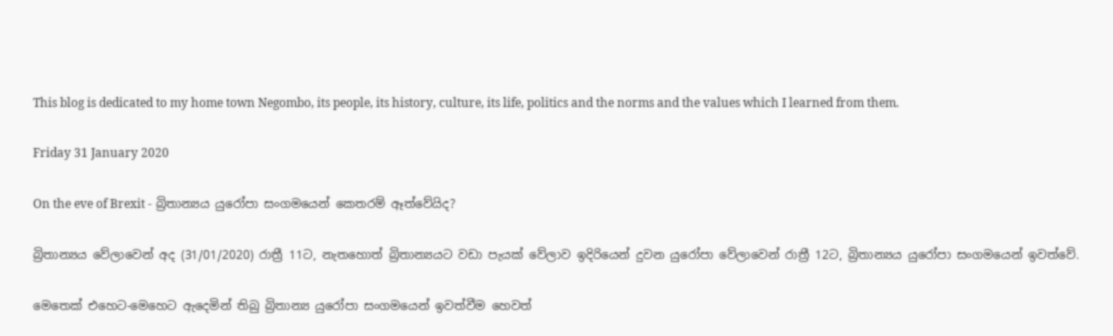This blog is dedicated to my home town Negombo, its people, its history, culture, its life, politics and the norms and the values which I learned from them.

Friday 31 January 2020

On the eve of Brexit - බ්‍රිතාන්‍යය යුරෝපා සංගමයෙන් කෙතරම් ඈත්වේයිද?

බ්‍රිතාන්‍යය වේලාවෙන් අද (31/01/2020) රාත්‍රී 11ට, නැතහොත් බ්‍රිතාන්‍යයට වඩා පැයක් වේලාව ඉදිරියෙන් දුවන යුරෝපා වේලාවෙන් රාත්‍රී 12ට, බ්‍රිතාන්‍යය යුරෝපා සංගමයෙන් ඉවත්වේ.

මෙතෙක් එහෙට-මෙහෙට ඇදෙමින් තිබු බ්‍රිතාන්‍ය යුරෝපා සංගමයෙන් ඉවත්වීම හෙවත්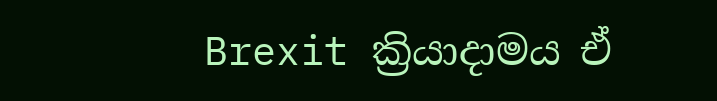Brexit ක්‍රියාදාමය ඒ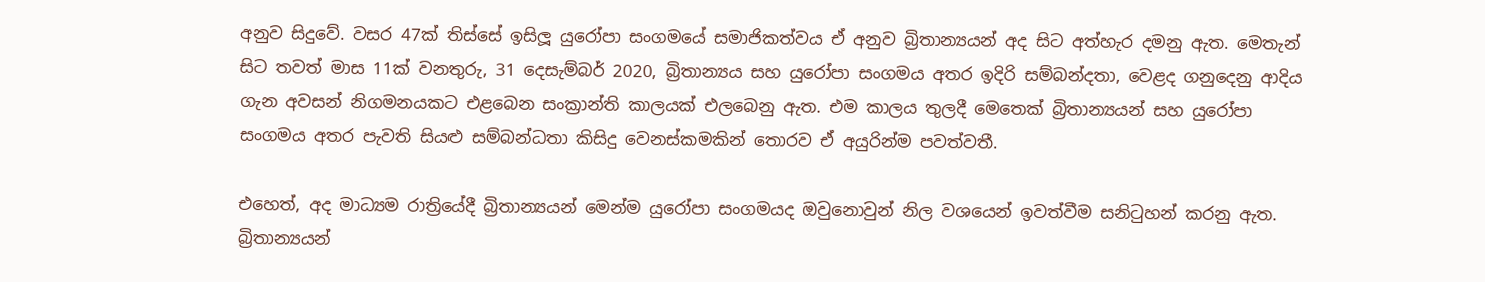අනුව සිදුවේ. වසර 47ක් තිස්සේ ඉසිලූ යුරෝපා සංගමයේ සමාජිකත්වය ඒ අනුව බ්‍රිතාන්‍යයන් අද සිට අත්හැර දමනු ඇත. මෙතැන් සිට තවත් මාස 11ක් වනතුරු, 31 දෙසැම්බර් 2020, බ්‍රිතාන්‍යය සහ යුරෝපා සංගමය අතර ඉදිරි සම්බන්දතා, වෙළද ගනුදෙනු ආදිය ගැන අවසන් නිගමනයකට එළබෙන සංක්‍රාන්ති කාලයක් එලබෙනු ඇත. එම කාලය තුලදී මෙතෙක් බ්‍රිතාන්‍යයන් සහ යුරෝපා සංගමය අතර පැවති සියළු සම්බන්ධතා කිසිදු වෙනස්කමකින් තොරව ඒ අයුරින්ම පවත්වතී.

එහෙත්, අද මාධ්‍යම රාත්‍රියේදී බ්‍රිතාන්‍යයන් මෙන්ම යුරෝපා සංගමයද ඔවුනොවුන් නිල වශයෙන් ඉවත්වීම සනිටුහන් කරනු ඇත. බ්‍රිතාන්‍යයන්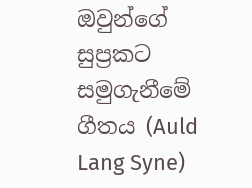ඔවුන්ගේ සුප්‍රකට සමුගැනීමේ ගීතය (Auld Lang Syne)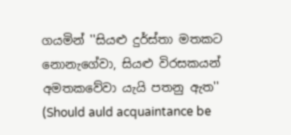ගයමින් ''සියළු දුර්ස්තා මතකට නොනැගේවා, සියළු විරසකයන් අමතකවේවා යැයි පතනු ඇත'' (Should auld acquaintance be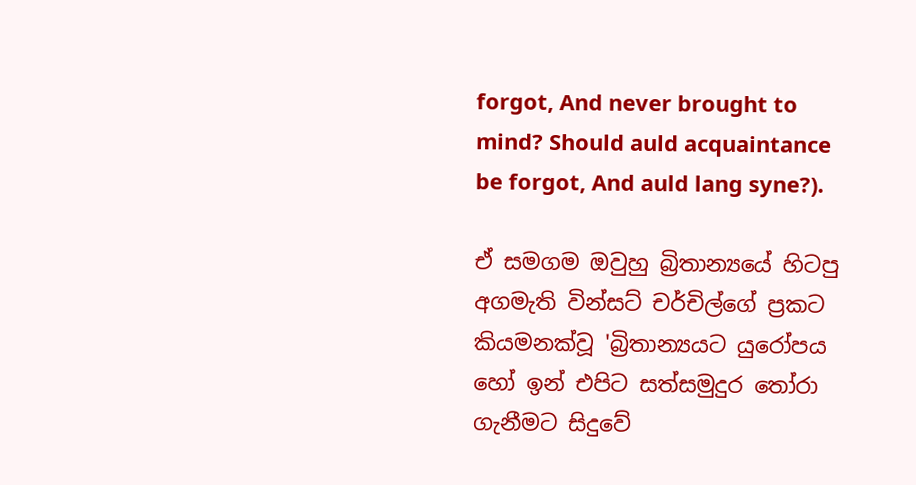forgot, And never brought to mind? Should auld acquaintance be forgot, And auld lang syne?).

ඒ සමගම ඔවුහු බ්‍රිතාන්‍යයේ හිටපු අගමැති වින්සට් චර්චිල්ගේ ප්‍රකට කියමනක්වූ 'බ්‍රිතාන්‍යයට යුරෝපය හෝ ඉන් එපිට සත්සමුදුර තෝරා ගැනීමට සිදුවේ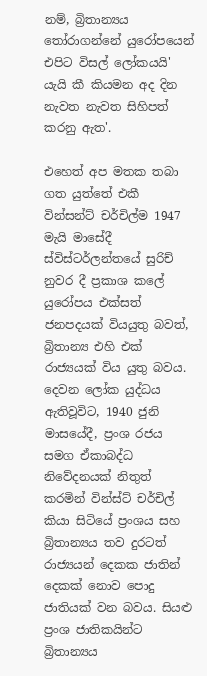නම්, බ්‍රිතාන්‍යය තෝරාගන්නේ යුරෝපයෙන් එපිට විසල් ලෝකයයි' යැයි කී කියමන අද දින නැවත නැවත සිහිපත් කරනු ඇත'.

එහෙත් අප මතක තබා ගත යුත්තේ එකී වින්සන්ට් චර්චිල්ම 1947 මැයි මාසේදී ස්විස්ටර්ලන්තයේ සුරිච් නුවර දී ප්‍රකාශ කලේ යුරෝපය එක්සත් ජනපදයක් වියයුතු බවත්, බ්‍රිතාන්‍ය එහි එක් රාජ්‍යයක් විය යුතු බවය. දෙවන ලෝක යුද්ධය ඇතිවූවිට, 1940 ජුනි මාසයේදී, ප්‍රංශ රජය සමග ඒකාබද්ධ නිවේදනයක් නිතුත් කරමින් වින්ස්ට් චර්චිල් කියා සිටියේ ප්‍රංශය සහ බ්‍රිතාන්‍යය තව දුරටත් රාජ්‍යයන් දෙකක ජාතින් දෙකක් නොව පොදු ජාතියක් වන බවය. සියළු ප්‍රංශ ජාතිකයින්ට බ්‍රිතාන්‍යය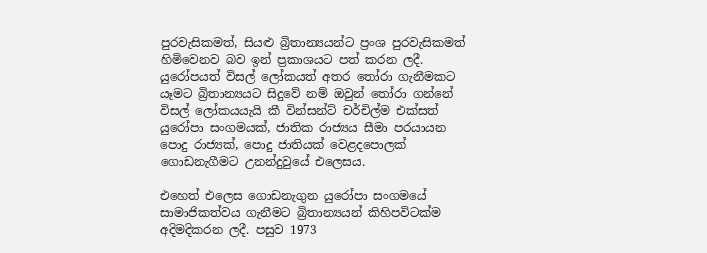පුරවැසිකමත්, සියළු බ්‍රිතාන්‍යයන්ට ප්‍රංශ පුරවැසිකමත් හිමිවෙනව බව ඉන් ප්‍රකාශයට පත් කරන ලදී. යුරෝපයත් විසල් ලෝකයත් අතර තෝරා ගැනීමකට යෑමට බ්‍රිතාන්‍යයට සිදුවේ නම් ඔවුන් තෝරා ගන්නේ විසල් ලෝකයයැයි කී වින්සන්ට් චර්චිල්ම එක්සත් යුරෝපා සංගමයක්, ජාතික රාජ්‍යය සීමා පරයායන පොදු රාජ්‍යක්, පොදු ජාතියක් වෙළදපොලක් ගොඩනැගීමට උනන්දුවුයේ එලෙසය.

එහෙත් එලෙස ගොඩනැගුන යුරෝපා සංගමයේ සාමාජිකත්වය ගැනීමට බ්‍රිතාන්‍යයන් කිහිපවිටක්ම අදිමදිකරන ලදී. පසුව 1973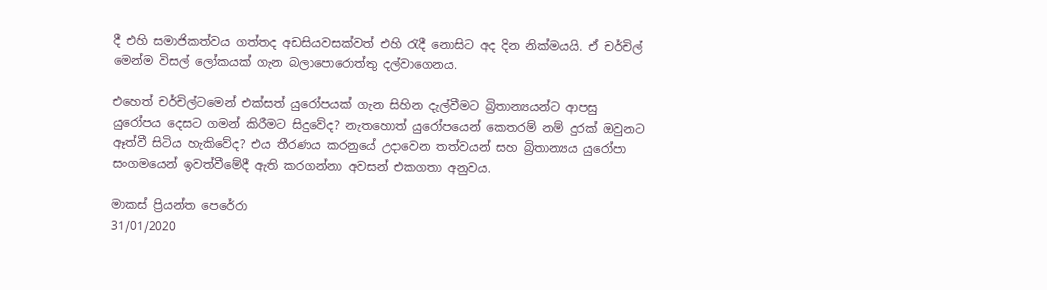දී එහි සමාජිකත්වය ගත්තද අඩසියවසක්වත් එහි රැදී නොසිට අද දින නික්මයයි. ඒ චර්චිල් මෙන්ම විසල් ලෝකයක් ගැන බලාපොරොත්තු දල්වාගෙනය.

එහෙත් චර්චිල්ටමෙන් එක්සත් යුරෝපයක් ගැන සිහින දැල්වීමට බ්‍රිතාන්‍යයන්ට ආපසු යුරෝපය දෙසට ගමන් කිරීමට සිදුවේද? නැතහොත් යුරෝපයෙන් කෙතරම් නම් දුරක් ඔවුනට ඈත්වී සිටිය හැකිවේද? එය තීරණය කරනුයේ උදාවෙන තත්වයන් සහ බ්‍රිතාන්‍යය යුරෝපා සංගමයෙන් ඉවත්වීමේදී ඇති කරගන්නා අවසන් එකගතා අනුවය.

මාකස් ප්‍රියන්ත පෙරේරා
31/01/2020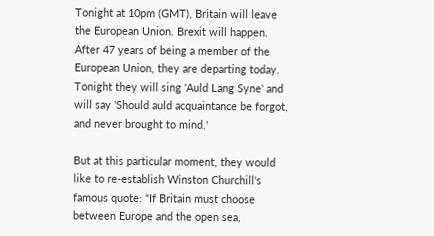Tonight at 10pm (GMT), Britain will leave the European Union. Brexit will happen. After 47 years of being a member of the European Union, they are departing today. Tonight they will sing 'Auld Lang Syne' and will say 'Should auld acquaintance be forgot, and never brought to mind.'

But at this particular moment, they would like to re-establish Winston Churchill's famous quote: “If Britain must choose between Europe and the open sea,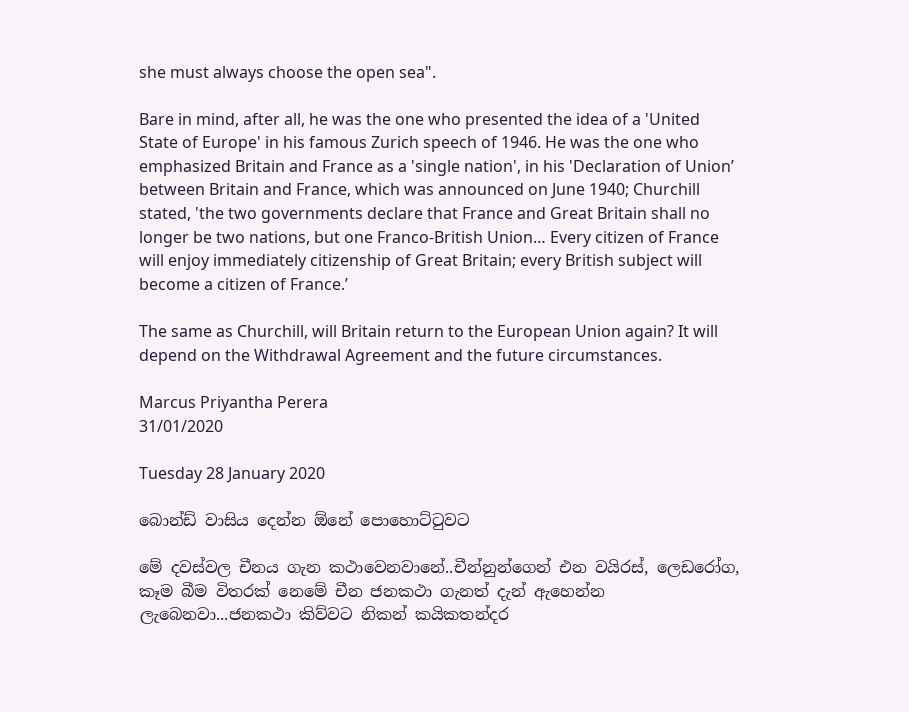she must always choose the open sea".

Bare in mind, after all, he was the one who presented the idea of a 'United State of Europe' in his famous Zurich speech of 1946. He was the one who emphasized Britain and France as a 'single nation', in his 'Declaration of Union’ between Britain and France, which was announced on June 1940; Churchill stated, 'the two governments declare that France and Great Britain shall no longer be two nations, but one Franco-British Union… Every citizen of France will enjoy immediately citizenship of Great Britain; every British subject will become a citizen of France.’

The same as Churchill, will Britain return to the European Union again? It will depend on the Withdrawal Agreement and the future circumstances.

Marcus Priyantha Perera
31/01/2020

Tuesday 28 January 2020

බොන්ඩ් වාසිය දෙන්න ඕනේ පොහොට්ටුවට

මේ දවස්වල චීනය ගැන කථාවෙනවානේ..චීන්නුන්ගෙන් එන වයිරස්, ලෙඩරෝග, කෑම බීම විතරක් නෙමේ චීන ජනකථා ගැනත් දැන් ඇහෙන්න ලැබෙනවා...ජනකථා කිව්වට නිකන් කයිකතන්දර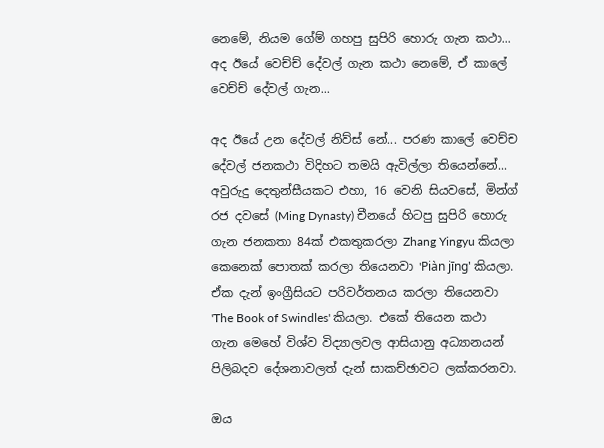නෙමේ, නියම ගේම් ගහපු සුපිරි හොරු ගැන කථා... අද ඊයේ වෙච්ච් දේවල් ගැන කථා නෙමේ, ඒ කාලේ වෙච්ච් දේවල් ගැන...

අද ඊයේ උන දේවල් නිව්ස් නේ... පරණ කාලේ වෙච්ච දේවල් ජනකථා විදිහට තමයි ඇවිල්ලා තියෙන්නේ... අවුරුදු දෙතුන්සීයකට එහා, 16 වෙනි සියවසේ, මින්ග් රජ දවසේ (Ming Dynasty) චීනයේ හිටපු සුපිරි හොරු ගැන ජනකතා 84ක් එකතුකරලා Zhang Yingyu කියලා කෙනෙක් පොතක් කරලා තියෙනවා 'Piàn jīng' කියලා. ඒක දැන් ඉංග්‍රීසියට පරිවර්තනය කරලා තියෙනවා 'The Book of Swindles' කියලා. එකේ තියෙන කථා ගැන මෙහේ විශ්ව විද්‍යාලවල ආසියානු අධ්‍යානයන් පිලිබදව දේශනාවලත් දැන් සාකච්ඡාවට ලක්කරනවා.

ඔය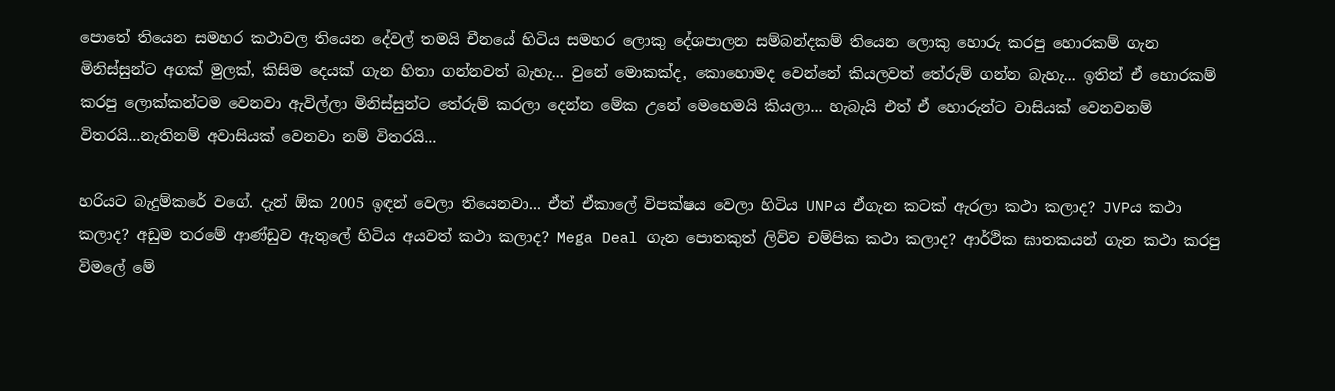පොතේ තියෙන සමහර කථාවල තියෙන දේවල් තමයි චීනයේ හිටිය සමහර ලොකු දේශපාලන සම්බන්දකම් තියෙන ලොකු හොරු කරපු හොරකම් ගැන මිනිස්සුන්ට අගක් මුලක්, කිසිම දෙයක් ගැන හිතා ගන්නවත් බැහැ... වුනේ මොකක්ද, කොහොමද වෙන්නේ කියලවත් තේරුම් ගන්න බැහැ... ඉතින් ඒ හොරකම් කරපු ලොක්කන්ටම වෙනවා ඇවිල්ලා මිනිස්සුන්ට තේරුම් කරලා දෙන්න මේක උනේ මෙහෙමයි කියලා... හැබැයි එත් ඒ හොරුන්ට වාසියක් වෙනවනම් විතරයි...නැතිනම් අවාසියක් වෙනවා නම් විතරයි...

හරියට බැදුම්කරේ වගේ. දැන් ඕක 2005 ඉඳන් වෙලා තියෙනවා... ඒත් ඒකාලේ විපක්ෂය වෙලා හිටිය UNPය ඒගැන කටක් ඇරලා කථා කලාද? JVPය කථා කලාද? අඩුම තරමේ ආණ්ඩුව ඇතුලේ හිටිය අයවත් කථා කලාද? Mega Deal ගැන පොතකුත් ලිව්ව චම්පික කථා කලාද? ආර්ථික ඝාතකයන් ගැන කථා කරපු විමලේ මේ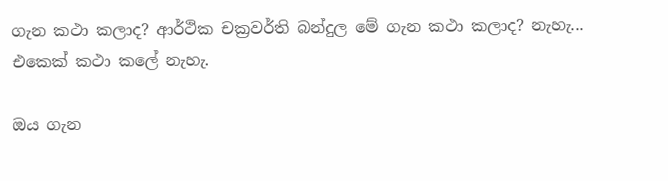ගැන කථා කලාද? ආර්ථික චක්‍රවර්ති බන්දුල මේ ගැන කථා කලාද? නැහැ... එකෙක් කථා කලේ නැහැ.

ඔය ගැන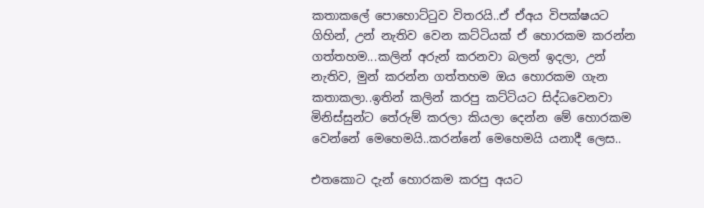කතාකලේ පොහොට්ටුව විතරයි..ඒ ඒඅය විපක්ෂයට ගිහින්, උන් නැතිව වෙන කට්ටියක් ඒ හොරකම කරන්න ගත්තහම...කලින් අරුන් කරනවා බලන් ඉදලා, උන් නැතිව, මුන් කරන්න ගත්තහම ඔය හොරකම ගැන කතාකලා..ඉතින් කලින් කරපු කට්ටියට සිද්ධවෙනවා මිනිස්සුන්ට තේරුම් කරලා කියලා දෙන්න මේ හොරකම වෙන්නේ මෙහෙමයි..කරන්නේ මෙහෙමයි යනාදී ලෙස..

එතකොට දැන් හොරකම කරපු අයට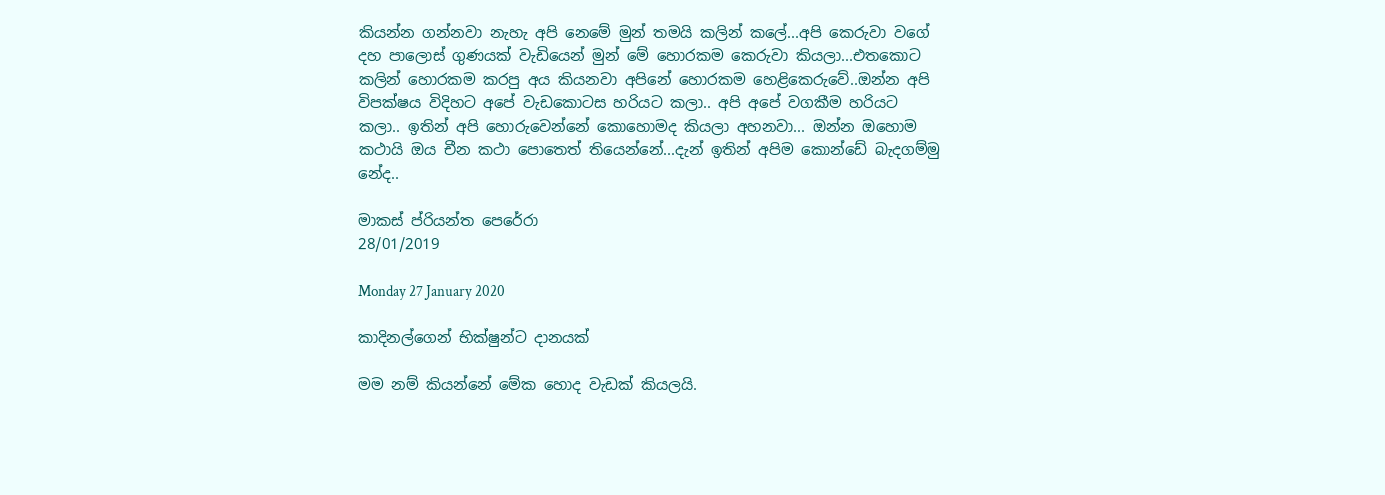කියන්න ගන්නවා නැහැ අපි නෙමේ මුන් තමයි කලින් කලේ...අපි කෙරුවා වගේ දහ පාලොස් ගුණයක් වැඩියෙන් මුන් මේ හොරකම කෙරුවා කියලා...එතකොට කලින් හොරකම කරපු අය කියනවා අපිනේ හොරකම හෙළිකෙරුවේ..ඔන්න අපි විපක්ෂය විදිහට අපේ වැඩකොටස හරියට කලා.. අපි අපේ වගකීම හරියට කලා.. ඉතින් අපි හොරුවෙන්නේ කොහොමද කියලා අහනවා... ඔන්න ඔහොම කථායි ඔය චීන කථා පොතෙත් තියෙන්නේ...දැන් ඉතින් අපිම කොන්ඩේ බැදගම්මු නේද..

මාකස් ප්රියන්ත පෙරේරා
28/01/2019

Monday 27 January 2020

කාදිනල්ගෙන් භික්ෂුන්ට දානයක්

මම නම් කියන්නේ මේක හොද වැඩක් කියලයි.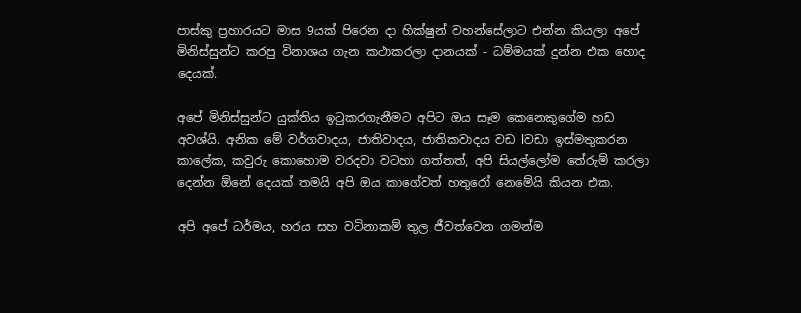පාස්කු ප්‍රහාරයට මාස 9යක් පිරෙන දා හික්ෂුන් වහන්සේලාට එන්න කියලා අපේ මිනිස්සුන්ට කරපු විනාශය ගැන කථාකරලා දානයක් - ධම්මයක් දුන්න එක හොද දෙයක්.

අපේ මිනිස්සුන්ට යුක්තිය ඉටුකරගැනීමට අපිට ඔය සෑම කෙනෙකුගේම හඩ අවශ්යි. අනික මේ වර්ගවාදය, ජාතිවාදය, ජාතිකවාදය වඩ lවඩා ඉස්මතුකරන කාලේක, කවුරු කොහොම වරදවා වටහා ගත්තත්, අපි සියල්ලෝම තේරුම් කරලා දෙන්න ඕනේ දෙයක් තමයි අපි ඔය කාගේවත් හතුරෝ නෙමේයි කියන එක.

අපි අපේ ධර්මය, හරය සහ වටිනාකම් තුල ජීවත්වෙන ගමන්ම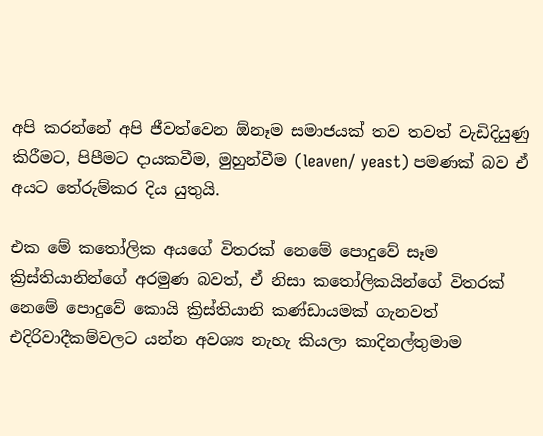අපි කරන්නේ අපි ජීවත්වෙන ඕනෑම සමාජයක් තව තවත් වැඩිදියුණු කිරීමට, පිපීමට දායකවීම, මුහුන්වීම (leaven/ yeast) පමණක් බව ඒ අයට තේරුම්කර දිය යුතුයි.

එක මේ කතෝලික අයගේ විතරක් නෙමේ පොදුවේ සෑම ක්‍රිස්තියානින්ගේ අරමුණ බවත්, ඒ නිසා කතෝලිකයින්ගේ විතරක් නෙමේ පොදුවේ කොයි ක්‍රිස්තියානි කණ්ඩායමක් ගැනවත් එදිරිවාදීකම්වලට යන්න අවශ්‍ය නැහැ කියලා කාදිනල්තුමාම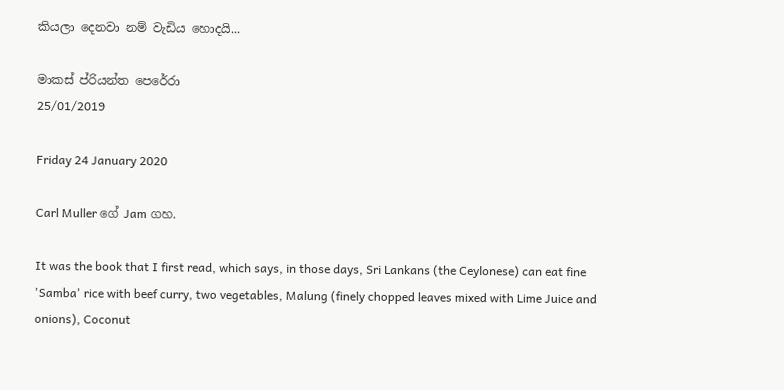කියලා දෙනවා නම් වැඩිය හොදයි...

මාකස් ප්රියන්ත පෙරේරා
25/01/2019

Friday 24 January 2020

Carl Muller ගේ Jam ගහ.

It was the book that I first read, which says, in those days, Sri Lankans (the Ceylonese) can eat fine 'Samba' rice with beef curry, two vegetables, Malung (finely chopped leaves mixed with Lime Juice and onions), Coconut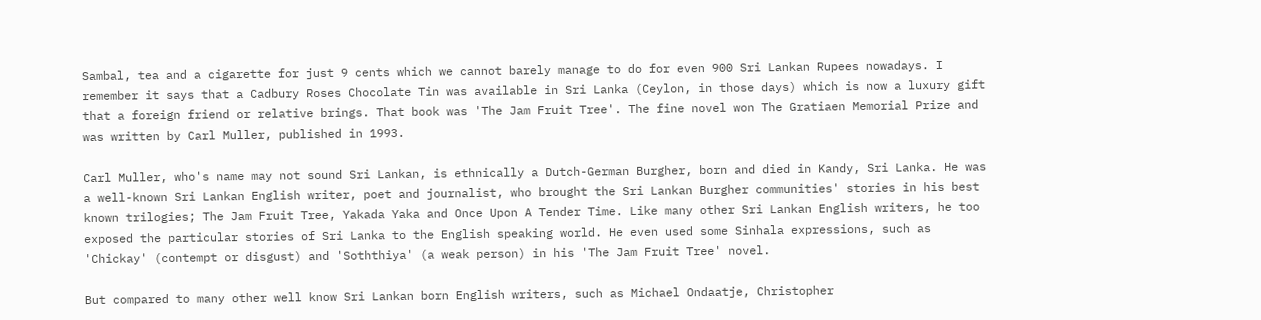Sambal, tea and a cigarette for just 9 cents which we cannot barely manage to do for even 900 Sri Lankan Rupees nowadays. I remember it says that a Cadbury Roses Chocolate Tin was available in Sri Lanka (Ceylon, in those days) which is now a luxury gift that a foreign friend or relative brings. That book was 'The Jam Fruit Tree'. The fine novel won The Gratiaen Memorial Prize and was written by Carl Muller, published in 1993.

Carl Muller, who's name may not sound Sri Lankan, is ethnically a Dutch-German Burgher, born and died in Kandy, Sri Lanka. He was a well-known Sri Lankan English writer, poet and journalist, who brought the Sri Lankan Burgher communities' stories in his best known trilogies; The Jam Fruit Tree, Yakada Yaka and Once Upon A Tender Time. Like many other Sri Lankan English writers, he too exposed the particular stories of Sri Lanka to the English speaking world. He even used some Sinhala expressions, such as 'Chickay' (contempt or disgust) and 'Soththiya' (a weak person) in his 'The Jam Fruit Tree' novel.

But compared to many other well know Sri Lankan born English writers, such as Michael Ondaatje, Christopher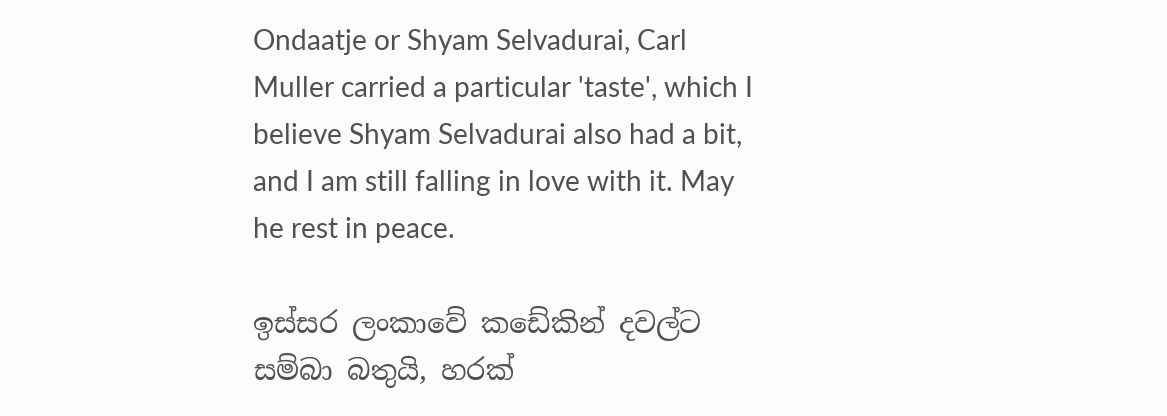Ondaatje or Shyam Selvadurai, Carl Muller carried a particular 'taste', which I believe Shyam Selvadurai also had a bit, and I am still falling in love with it. May he rest in peace.

ඉස්සර ලංකාවේ කඩේකින් දවල්ට සම්බා බතුයි, හරක්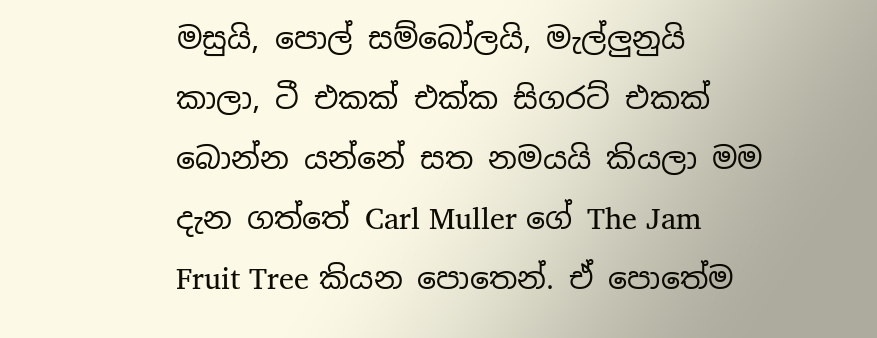මසුයි, පොල් සම්බෝලයි, මැල්ලුනුයි කාලා, ටී එකක් එක්ක සිගරට් එකක් බොන්න යන්නේ සත නමයයි කියලා මම දැන ගත්තේ Carl Muller ගේ The Jam Fruit Tree කියන පොතෙන්. ඒ පොතේම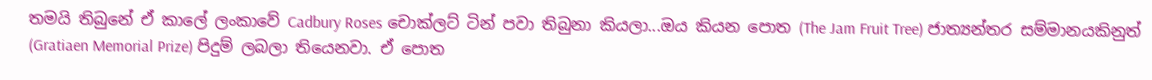තමයි තිබුනේ ඒ කාලේ ලංකාවේ Cadbury Roses චොක්ලට් ටින් පවා තිබුනා කියලා...ඔය කියන පොත (The Jam Fruit Tree) ජාත්‍යන්තර සම්මානයකිනුත් (Gratiaen Memorial Prize) පිදුම් ලබලා තියෙනවා. ඒ පොත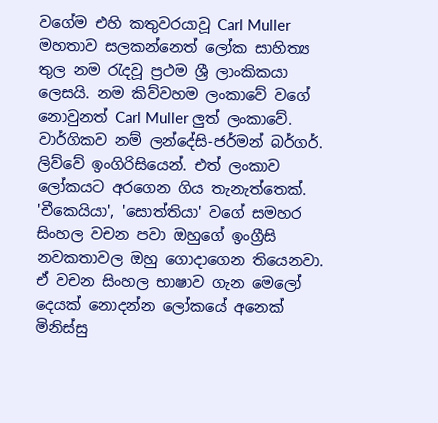වගේම එහි කතුවරයාවූ Carl Muller මහතාව සලකන්නෙත් ලෝක සාහිත්‍ය තුල නම රැදවූ ප්‍රථම ශ්‍රී ලාංකිකයා ලෙසයි. නම කිව්වහම ලංකාවේ වගේ නොවුනත් Carl Muller ලුත් ලංකාවේ. වාර්ගිකව නම් ලන්දේසි-ජර්මන් බර්ගර්. ලිව්වේ ඉංගිරිසියෙන්. එත් ලංකාව ලෝකයට අරගෙන ගිය තැනැත්තෙක්. 'චීකෙයියා', 'සොත්තියා' වගේ සමහර සිංහල වචන පවා ඔහුගේ ඉංග්‍රීසි නවකතාවල ඔහු ගොදාගෙන තියෙනවා. ඒ වචන සිංහල භාෂාව ගැන මෙලෝ දෙයක් නොදන්න ලෝකයේ අනෙක් මිනිස්සු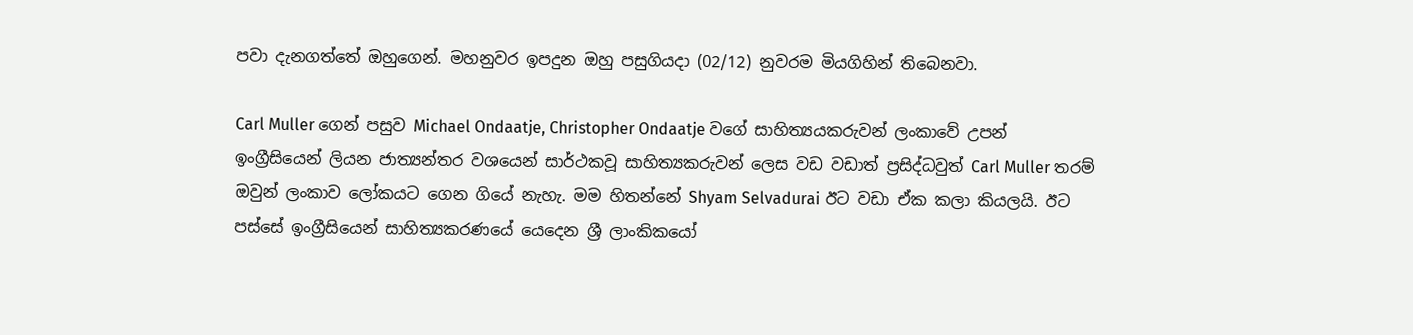පවා දැනගත්තේ ඔහුගෙන්. මහනුවර ඉපදුන ඔහු පසුගියදා (02/12) නුවරම මියගිහින් තිබෙනවා.

Carl Muller ගෙන් පසුව Michael Ondaatje, Christopher Ondaatje වගේ සාහිත්‍යයකරුවන් ලංකාවේ උපන් ඉංග්‍රීසියෙන් ලියන ජාත්‍යන්තර වශයෙන් සාර්ථකවූ සාහිත්‍යකරුවන් ලෙස වඩ වඩාත් ප්‍රසිද්ධවුත් Carl Muller තරම් ඔවුන් ලංකාව ලෝකයට ගෙන ගියේ නැහැ. මම හිතන්නේ Shyam Selvadurai ඊට වඩා ඒක කලා කියලයි. ඊට පස්සේ ඉංග්‍රීසියෙන් සාහිත්‍යකරණයේ යෙදෙන ශ්‍රී ලාංකිකයෝ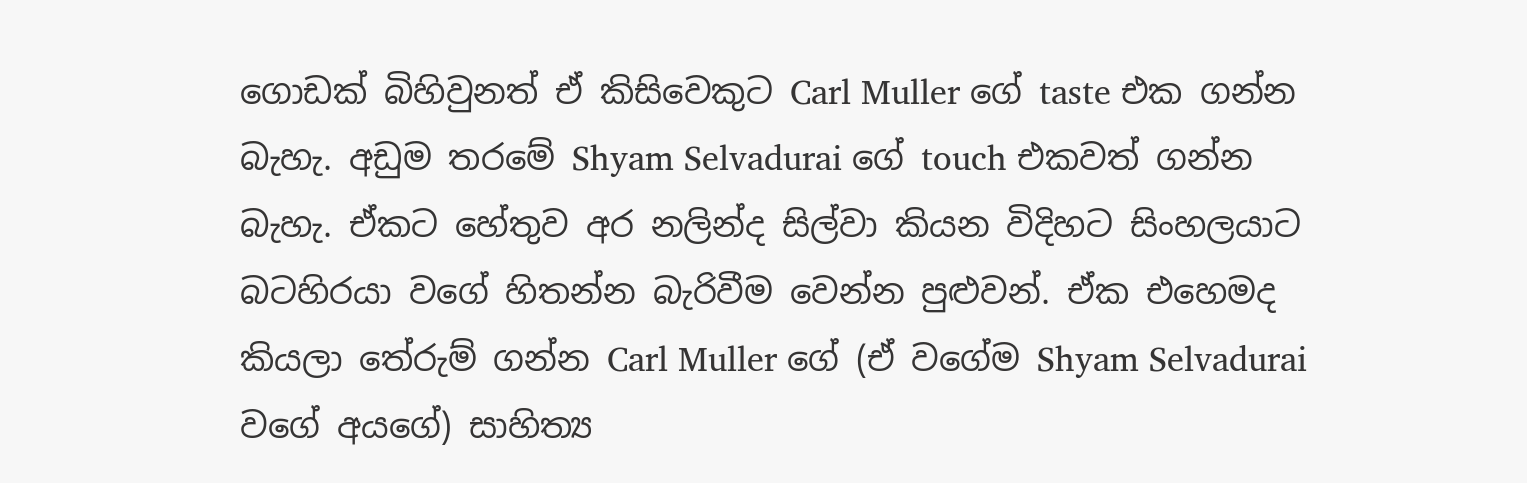ගොඩක් බිහිවුනත් ඒ කිසිවෙකුට Carl Muller ගේ taste එක ගන්න බැහැ. අඩුම තරමේ Shyam Selvadurai ගේ touch එකවත් ගන්න බැහැ. ඒකට හේතුව අර නලින්ද සිල්වා කියන විදිහට සිංහලයාට බටහිරයා වගේ හිතන්න බැරිවීම වෙන්න පුළුවන්. ඒක එහෙමද කියලා තේරුම් ගන්න Carl Muller ගේ (ඒ වගේම Shyam Selvadurai වගේ අයගේ) සාහිත්‍ය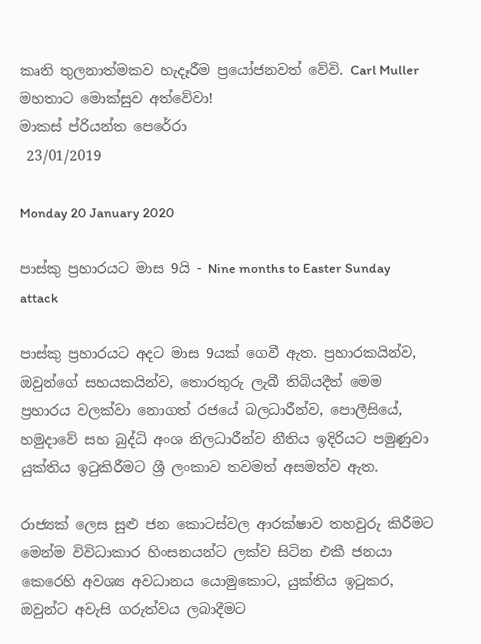කෘති තුලනාත්මකව හැදෑරීම ප්‍රයෝජනවත් වේවි. Carl Muller මහතාට මොක්සුව අත්වේවා!
මාකස් ප්රියන්ත පෙරේරා
 23/01/2019

Monday 20 January 2020

පාස්කු ප්‍රහාරයට මාස 9යි - Nine months to Easter Sunday attack

පාස්කු ප්‍රහාරයට අදට මාස 9යක් ගෙවී ඇත. ප්‍රහාරකයින්ව, ඔවුන්ගේ සහයකයින්ව, තොරතුරු ලැබී තිබියදීත් මෙම ප්‍රහාරය වලක්වා නොගත් රජයේ බලධාරීන්ව, පොලීසියේ, හමුදාවේ සහ බුද්ධි අංශ නිලධාරීන්ව නීතිය ඉදිරියට පමුණුවා යුක්තිය ඉටුකිරීමට ශ්‍රී ලංකාව තවමත් අසමත්ව ඇත.

රාජ්‍යක් ලෙස සුළු ජන කොටස්වල ආරක්ෂාව තහවුරු කිරීමට මෙන්ම විවිධාකාර හිංසනයන්ට ලක්ව සිටින එකී ජනයා කෙරෙහි අවශ්‍ය අවධානය යොමුකොට, යුක්තිය ඉටුකර, ඔවුන්ට අවැසි ගරුත්වය ලබාදීමට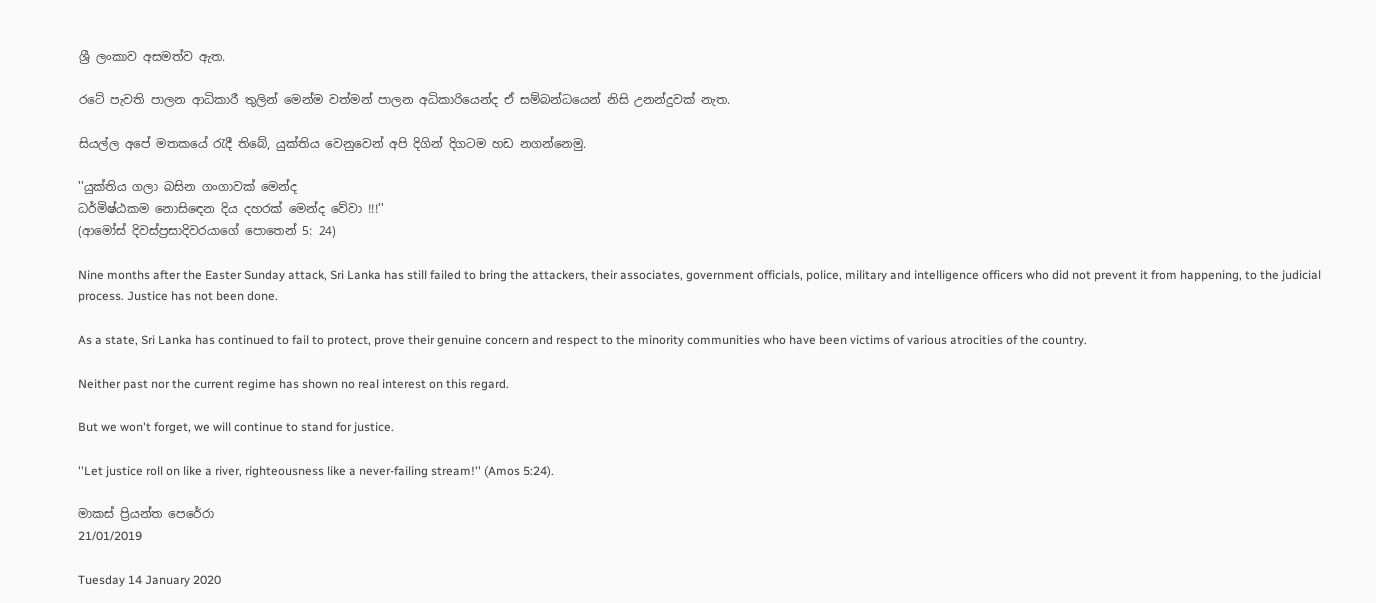ශ්‍රී ලංකාව අසමත්ව ඇත.

රටේ පැවති පාලන ආධිකාරී තුලින් මෙන්ම වත්මන් පාලන අධිකාරියෙන්ද ඒ සම්බන්ධයෙන් නිසි උනන්දුවක් නැත.

සියල්ල අපේ මතකයේ රැදී තිබේ, යුක්තිය වෙනුවෙන් අපි දිගින් දිගටම හඩ නගන්නෙමු.

''යුක්තිය ගලා බසින ගංගාවක් මෙන්ද
ධර්මිෂ්ඨකම නොසිඳෙන දිය දහරක් මෙන්ද වේවා !!!''
(ආමෝස් දිවස්ප්‍රසාදිවරයාගේ පොතෙන් 5: 24)

Nine months after the Easter Sunday attack, Sri Lanka has still failed to bring the attackers, their associates, government officials, police, military and intelligence officers who did not prevent it from happening, to the judicial process. Justice has not been done.

As a state, Sri Lanka has continued to fail to protect, prove their genuine concern and respect to the minority communities who have been victims of various atrocities of the country.

Neither past nor the current regime has shown no real interest on this regard.

But we won't forget, we will continue to stand for justice.

''Let justice roll on like a river, righteousness like a never-failing stream!'' (Amos 5:24).

මාකස් ප්‍රියන්ත පෙරේරා
21/01/2019

Tuesday 14 January 2020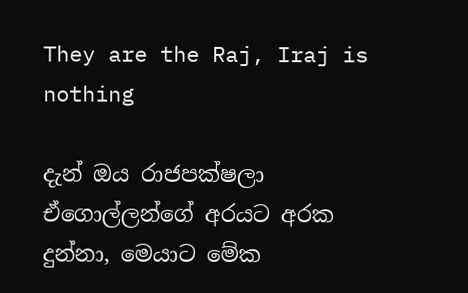They are the Raj, Iraj is nothing

දැන් ඔය රාජපක්ෂලා ඒගොල්ලන්ගේ අරයට අරක දුන්නා, මෙයාට මේක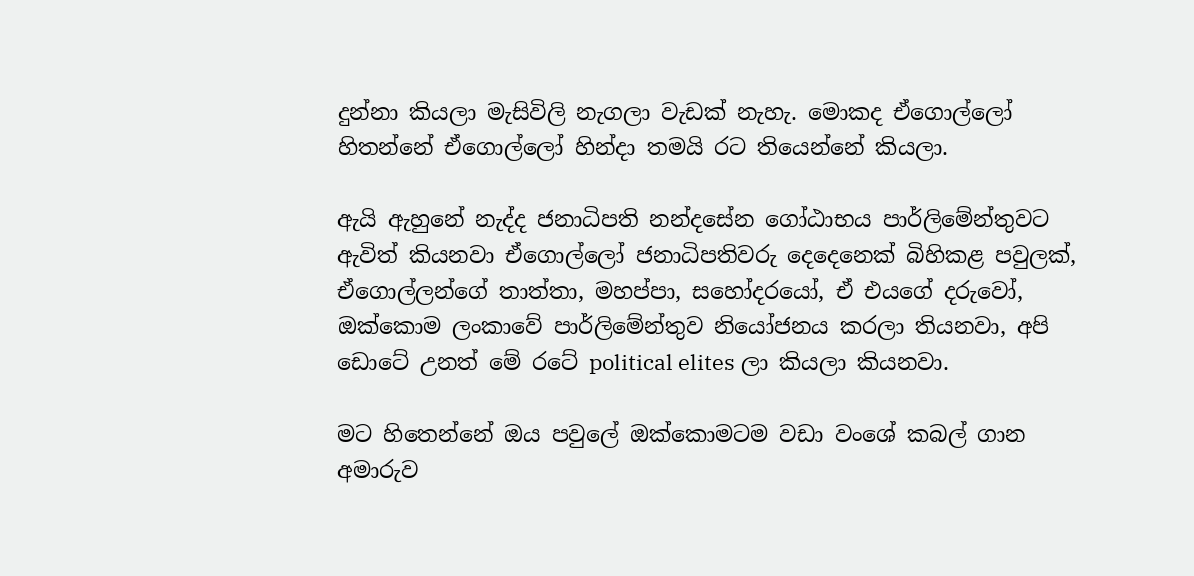දුන්නා කියලා මැසිවිලි නැගලා වැඩක් නැහැ. මොකද ඒගොල්ලෝ හිතන්නේ ඒගොල්ලෝ හින්දා තමයි රට තියෙන්නේ කියලා.

ඇයි ඇහුනේ නැද්ද ජනාධිපති නන්දසේන ගෝඨාභය පාර්ලිමේන්තුවට ඇවිත් කියනවා ඒගොල්ලෝ ජනාධිපතිවරු දෙදෙනෙක් බිහිකළ පවුලක්, ඒගොල්ලන්ගේ තාත්තා, මහප්පා, සහෝදරයෝ, ඒ එයගේ දරුවෝ, ඔක්කොම ලංකාවේ පාර්ලිමේන්තුව නියෝජනය කරලා තියනවා, අපි ඩොටේ උනත් මේ රටේ political elites ලා කියලා කියනවා.

මට හිතෙන්නේ ඔය පවුලේ ඔක්කොමටම වඩා වංශේ කබල් ගාන අමාරුව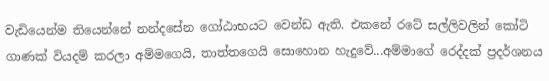වැඩියෙන්ම තියෙන්නේ නන්දසේන ගෝඨාභයට වෙන්ඩ ඇති. එකනේ රටේ සල්ලිවලින් කෝටි ගාණක් වියදම් කරලා අම්මගෙයි, තාත්තගෙයි සොහොන හැදුවේ...අම්මාගේ රෙද්දක් ප්‍රදර්ශනය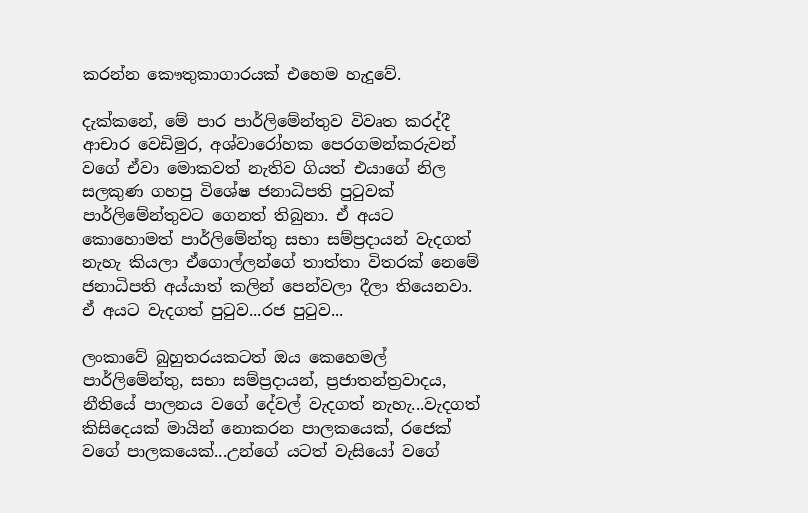කරන්න කෞතුකාගාරයක් එහෙම හැදුවේ.

දැක්කනේ, මේ පාර පාර්ලිමේන්තුව විවෘත කරද්දී ආචාර වෙඩිමුර, අශ්වාරෝහක පෙරගමන්කරුවන් වගේ ඒවා මොකවත් නැතිව ගියත් එයාගේ නිල සලකුණ ගහපු විශේෂ ජනාධිපති පුටුවක් පාර්ලිමේන්තුවට ගෙනත් තිබුනා. ඒ අයට කොහොමත් පාර්ලිමේන්තු සභා සම්ප්‍රදායන් වැදගත් නැහැ කියලා ඒගොල්ලන්ගේ තාත්තා විතරක් නෙමේ ජනාධිපති අය්යාත් කලින් පෙන්වලා දීලා තියෙනවා. ඒ අයට වැදගත් පුටුව...රජ පුටුව...

ලංකාවේ බුහුතරයකටත් ඔය කෙහෙමල් පාර්ලිමේන්තු, සභා සම්ප්‍රදායන්, ප්‍රජාතන්ත්‍රවාදය, නීතියේ පාලනය වගේ දේවල් වැදගත් නැහැ...වැදගත් කිසිදෙයක් මායින් නොකරන පාලකයෙක්, රජෙක් වගේ පාලකයෙක්...උන්ගේ යටත් වැසියෝ වගේ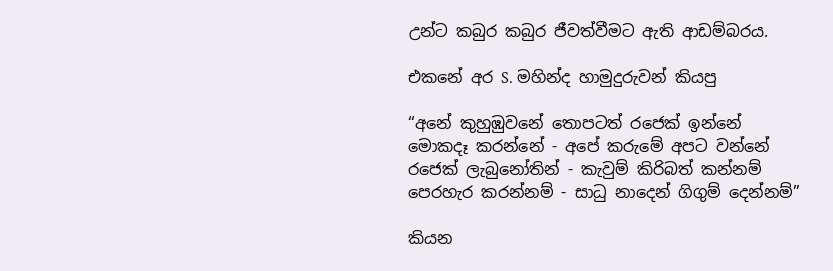උන්ට කබුර කබුර ජීවත්වීමට ඇති ආඩම්බරය.

එකනේ අර S. මහින්ද හාමුදුරුවන් කියපු

“අනේ කුහුඹුවනේ තොපටත් රජෙක් ඉන්නේ
මොකදෑ කරන්නේ - අපේ කරුමේ අපට වන්නේ
රජෙක් ලැබුනෝතින් - කැවුම් කිරිබත් කන්නම්
පෙරහැර කරන්නම් - සාධු නාදෙන් ගිගුම් දෙන්නම්”

කියන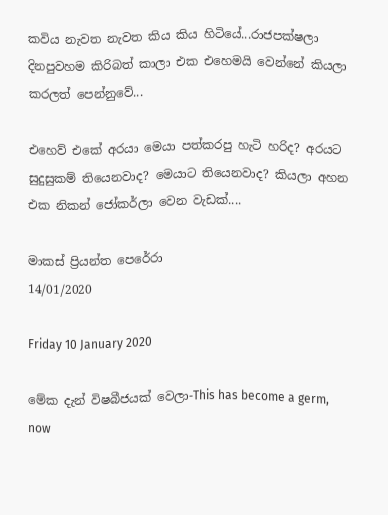කවිය නැවත නැවත කිය කිය හිටියේ...රාජපක්ෂලා දිනපුවහම කිරිබත් කාලා එක එහෙමයි වෙන්නේ කියලා කරලත් පෙන්නුවේ...

එහෙව් එකේ අරයා මෙයා පත්කරපු හැටි හරිද? අරයට සුදුසුකම් තියෙනවාද? මෙයාට තියෙනවාද? කියලා අහන එක නිකන් ජෝකර්ලා වෙන වැඩක්....

මාකස් ප්‍රියන්ත පෙරේරා
14/01/2020

Friday 10 January 2020

මේක දැන් විෂබීජයක් වෙලා-This has become a germ, now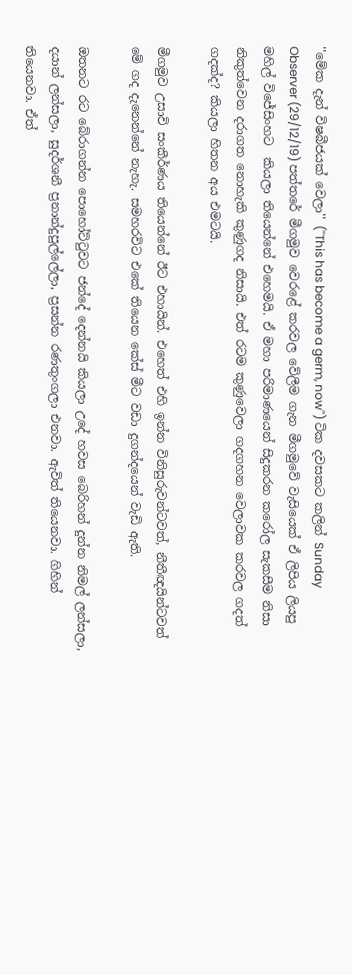''මේක දැන් විෂබීජයක් වෙලා'' (''This has become a germ, now'') ටික දවසකට කලින් Sunday Observer (29/12/19) පත්තරේ මීගමුව වෙරළේ කරවල වේලීම ගැන මීගමුවේ වැසියෙක් ඒ ලිපිය ලියපු මහිල් විජේසිංහට  කියලා තියෙන්නේ එහෙමයි. ඒ මහා පරිමාණයෙන් සිදුකරන කරෝල සැකසීම නිසා නිකුත්වෙන දරාගත නොහැකි කුණුගද නිසායි. එත් රටම කුණුවෙලා ගදගහන වෙලාවක කරවල ගදත් ගදක්ද? කියලා හිතන අය එමටයි.

මීගමුව උසාවි සංකීර්ණය තියෙන්නේ ඊට එහායින්. එහෙත් එහි ඉන්න විනිසුරුවන්ටවත්, නීතීඥයින්ටවත් මේ ගද දැනෙන්නේ නැහැ. සමහරවිට එකේ තියෙන කේස් මීට වඩා දුගන්දයෙන් වැඩි ඇති.

ඔතනට රට බේරාගන්න පොහෝට්ටුවට ජන්දේ දෙන්නයි කියලා උදේ හවස බෙරිහන් දුන්න නිමල් ලන්සලා, දයාන් ලන්සලා, සුදර්ශනී ප්‍රනාන්දුපුල්ලේලා, ප්‍රසන්න රණතුංගලා එනවා. ඇවිත් තියෙනවා. ගිහින් තියෙනවා. ඒත්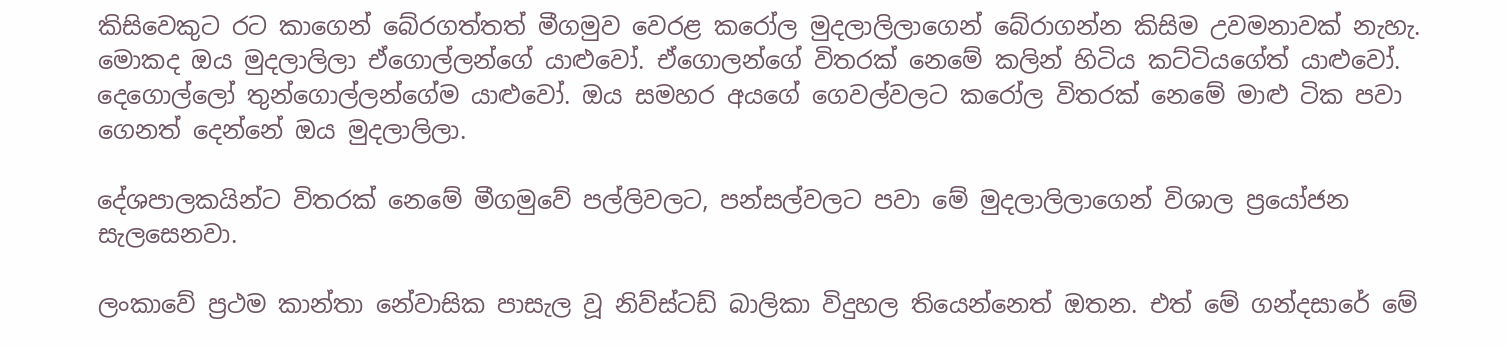කිසිවෙකුට රට කාගෙන් බේරගත්තත් මීගමුව වෙරළ කරෝල මුදලාලිලාගෙන් බේරාගන්න කිසිම උවමනාවක් නැහැ. මොකද ඔය මුදලාලිලා ඒගොල්ලන්ගේ යාළුවෝ. ඒගොලන්ගේ විතරක් නෙමේ කලින් හිටිය කට්ටියගේත් යාළුවෝ. දෙගොල්ලෝ තුන්ගොල්ලන්ගේම යාළුවෝ. ඔය සමහර අයගේ ගෙවල්වලට කරෝල විතරක් නෙමේ මාළු ටික පවා ගෙනත් දෙන්නේ ඔය මුදලාලිලා.

දේශපාලකයින්ට විතරක් නෙමේ මීගමුවේ පල්ලිවලට, පන්සල්වලට පවා මේ මුදලාලිලාගෙන් විශාල ප්‍රයෝජන සැලසෙනවා.

ලංකාවේ ප්‍රථම කාන්තා නේවාසික පාසැල වූ නිව්ස්ටඩ් බාලිකා විදුහල තියෙන්නෙත් ඔතන. එත් මේ ගන්දසාරේ මේ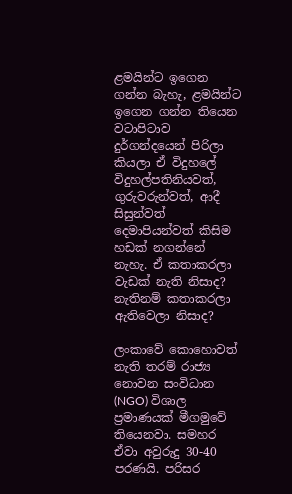ළමයින්ට ඉගෙන ගන්න බැහැ, ළමයින්ට ඉගෙන ගන්න තියෙන වටාපිටාව දුර්ගන්දයෙන් පිරිලා කියලා ඒ විදුහලේ විදුහල්පතිනියවත්, ගුරුවරුන්වත්, ආදී සිසුන්වත් දෙමාපියන්වත් කිසිම හඩක් නගන්නේ නැහැ. ඒ කතාකරලා වැඩක් නැති නිසාද? නැතිනම් කතාකරලා ඇතිවෙලා නිසාද?

ලංකාවේ කොහොවත් නැති තරම් රාජ්‍ය නොවන සංවිධාන (NGO) විශාල ප්‍රමාණයක් මීගමුවේ තියෙනවා. සමහර ඒවා අවුරුදු 30-40 පරණයි. පරිසර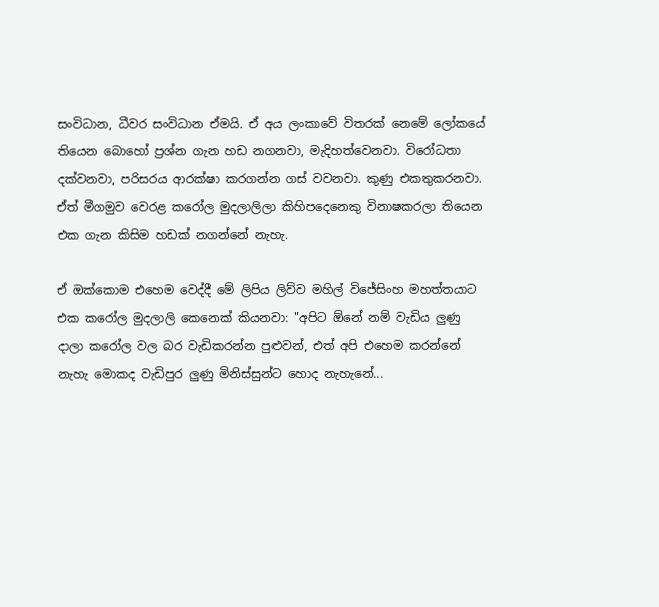සංවිධාන, ධීවර සංවිධාන ඒමයි. ඒ අය ලංකාවේ විතරක් නෙමේ ලෝකයේ තියෙන බොහෝ ප්‍රශ්න ගැන හඩ නගනවා, මැදිහත්වෙනවා. විරෝධතා දක්වනවා, පරිසරය ආරක්ෂා කරගන්න ගස් වවනවා. කුණු එකතුකරනවා. ඒත් මීගමුව වෙරළ කරෝල මුදලාලිලා කිහිපදෙනෙකු විනාෂකරලා තියෙන එක ගැන කිසිම හඩක් නගන්නේ නැහැ.

ඒ ඔක්කොම එහෙම වෙද්දී මේ ලිපිය ලිව්ව මහිල් විජේසිංහ මහත්තයාට එක කරෝල මුදලාලි කෙනෙක් කියනවා: "අපිට ඕනේ නම් වැඩිය ලුණු දාලා කරෝල වල බර වැඩිකරන්න පුළුවන්, එත් අපි එහෙම කරන්නේ නැහැ මොකද වැඩිපුර ලුණු මිනිස්සුන්ට හොද නැහැනේ...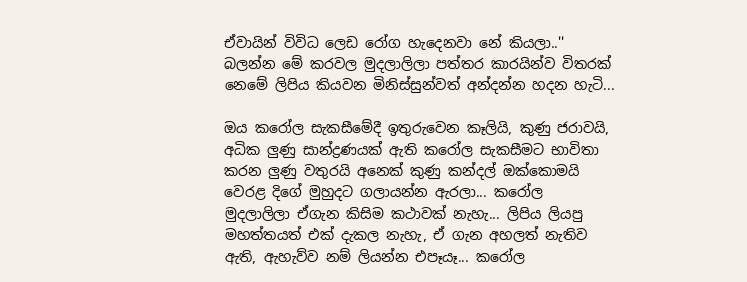ඒවායින් විවිධ ලෙඩ රෝග හැදෙනවා නේ කියලා..'' බලන්න මේ කරවල මුදලාලිලා පත්තර කාරයින්ව විතරක් නෙමේ ලිපිය කියවන මිනිස්සුන්වත් අන්දන්න හදන හැටි...

ඔය කරෝල සැකසීමේදී ඉතුරුවෙන කෑලියි, කුණු ජරාවයි, අධික ලුණු සාන්ද්‍රණයක් ඇති කරෝල සැකසීමට භාවිතා කරන ලුණු වතුරයි අනෙක් කුණු කන්දල් ඔක්කොමයි වෙරළ දිගේ මුහුදට ගලායන්න ඇරලා... කරෝල මුදලාලිලා ඒගැන කිසිම කථාවක් නැහැ... ලිපිය ලියපු මහත්තයත් එක් දැකල නැහැ, ඒ ගැන අහලත් නැතිව ඇති, ඇහැව්ව නම් ලියන්න එපෑයෑ... කරෝල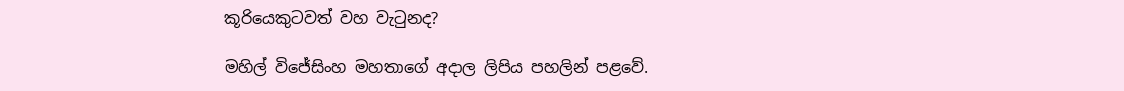කූරියෙකුටවත් වහ වැටුනද?

මහිල් විජේසිංහ මහතාගේ අදාල ලිපිය පහලින් පළවේ.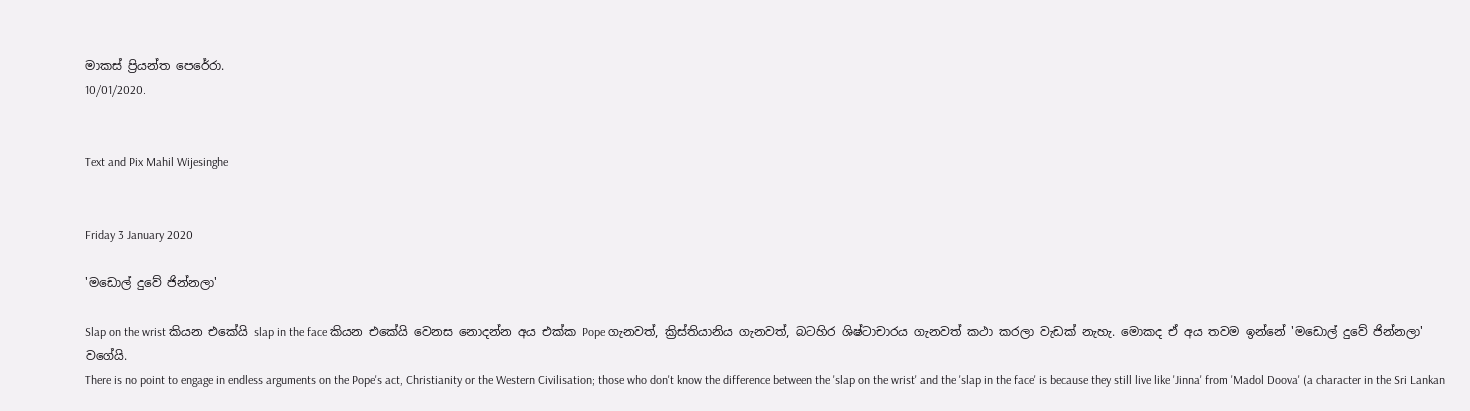මාකස් ප්‍රියන්ත පෙරේරා.
10/01/2020.


Text and Pix Mahil Wijesinghe


Friday 3 January 2020

'මඩොල් දුවේ ජින්නලා'

Slap on the wrist කියන එකේයි slap in the face කියන එකේයි වෙනස නොදන්න අය එක්ක Pope ගැනවත්, ක්‍රිස්තියානිය ගැනවත්, බටහිර ශිෂ්ටාචාරය ගැනවත් කථා කරලා වැඩක් නැහැ. මොකද ඒ අය තවම ඉන්නේ 'මඩොල් දුවේ ජින්නලා' වගේයි.
There is no point to engage in endless arguments on the Pope's act, Christianity or the Western Civilisation; those who don't know the difference between the 'slap on the wrist' and the 'slap in the face' is because they still live like 'Jinna' from 'Madol Doova' (a character in the Sri Lankan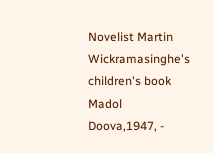Novelist Martin Wickramasinghe's children's book Madol Doova,1947, -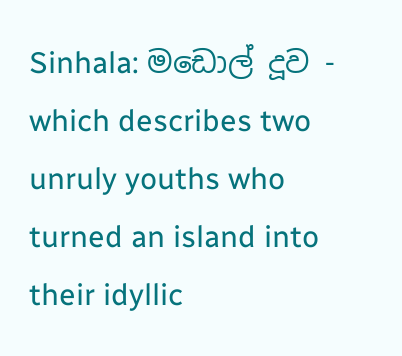Sinhala: මඩොල් දූව - which describes two unruly youths who turned an island into their idyllic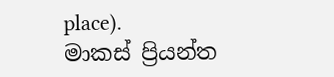place).
මාකස් ප්‍රියන්ත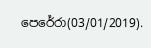පෙරේරා(03/01/2019).